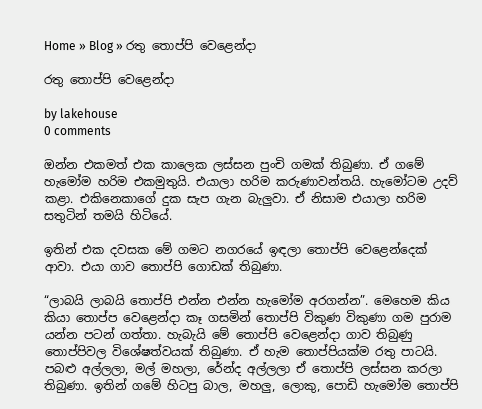Home » Blog » රතු තොප්පි වෙළෙන්දා

රතු තොප්පි වෙළෙන්දා

by lakehouse
0 comments

ඔන්න එකමත් එක කාලෙක ලස්සන පුංචි ගමක් තිබුණා. ඒ ගමේ හැමෝම හරිම එකමුතුයි. එයාලා හරිම කරුණාවන්තයි. හැමෝටම උදව් කළා. එකිනෙකාගේ දුක සැප ගැන බැලුවා. ඒ නිසාම එයාලා හරිම සතුටින් තමයි හිටියේ.

ඉතින් එක දවසක මේ ගමට නගරයේ ඉඳලා තොප්පි වෙළෙන්දෙක් ආවා. එයා ගාව තොප්පි ගොඩක් තිබුණා.

“ලාබයි ලාබයි තොප්පි එන්න එන්න හැමෝම අරගන්න”. මෙහෙම කිය කියා තොප්ප වෙළෙන්දා කෑ ගසමින් තොප්පි විකුණ විකුණා ගම පුරාම යන්න පටන් ගත්තා. හැබැයි මේ තොප්පි වෙළෙන්දා ගාව තිබුණු තොප්පිවල විශේෂත්වයක් තිබුණා. ඒ හැම තොප්පියක්ම රතු පාටයි. පබළු අල්ලලා, මල් මහලා, රේන්ද අල්ලලා ඒ තොප්පි ලස්සන කරලා තිබුණා. ඉතින් ගමේ හිටපු බාල, මහලු, ලොකු, පොඩි හැමෝම තොප්පි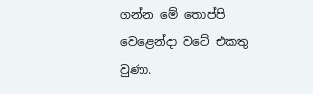ගන්න මේ තොප්පි වෙළෙන්දා වටේ එකතු වුණා.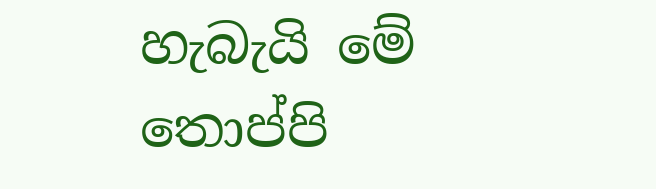හැබැයි මේ තොප්පි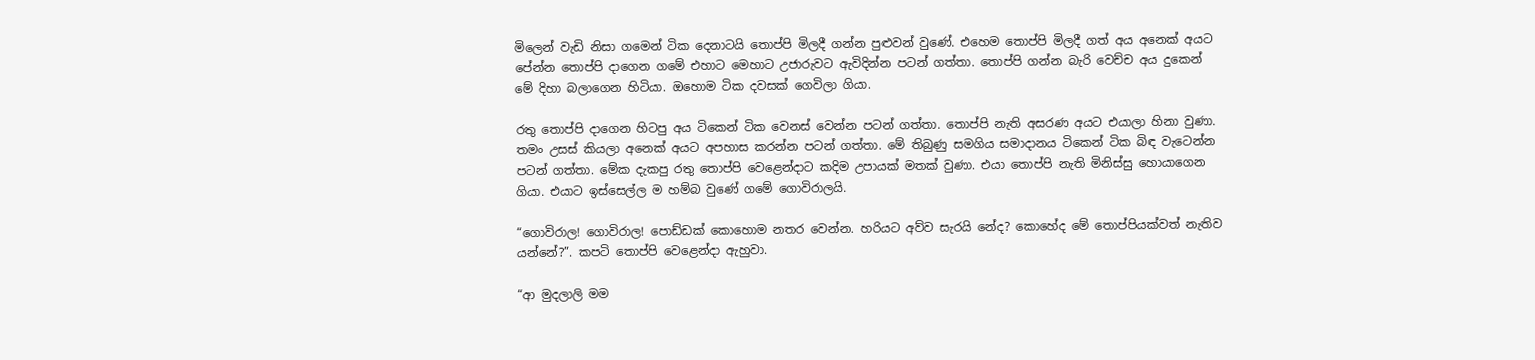මිලෙන් වැඩි නිසා ගමෙන් ටික දෙනාටයි තොප්පි මිලදී ගන්න පුළුවන් වුණේ. එහෙම තොප්පි මිලදී ගත් අය අනෙක් අයට පේන්න තොප්පි දාගෙන ගමේ එහාට මෙහාට උජාරුවට ඇවිදින්න පටන් ගත්තා. තොප්පි ගන්න බැරි වෙච්ච අය දුකෙන් මේ දිහා බලාගෙන හිටියා. ඔහොම ටික දවසක් ගෙවිලා ගියා.

රතු තොප්පි දාගෙන හිටපු අය ටිකෙන් ටික වෙනස් වෙන්න පටන් ගත්තා. තොප්පි නැති අසරණ අයට එයාලා හිනා වුණා. තමං උසස් කියලා අනෙක් අයට අපහාස කරන්න පටන් ගත්තා. මේ තිබුණු සමගිය සමාදානය ටිකෙන් ටික බිඳ වැටෙන්න පටන් ගත්තා. මේක දැකපු රතු තොප්පි වෙළෙන්දාට කදිම උපායක් මතක් වුණා. එයා තොප්පි නැති මිනිස්සු හොයාගෙන ගියා. එයාට ඉස්සෙල්ල ම හම්බ වුණේ ගමේ ගොවිරාලයි.

“ගොවිරාල! ගොවිරාල! පොඩ්ඩක් කොහොම නතර වෙන්න. හරියට අව්ව සැරයි නේද? කොහේද මේ තොප්පියක්වත් නැතිව යන්නේ?”. කපටි තොප්පි වෙළෙන්දා ඇහුවා.

“ආ මුදලාලි මම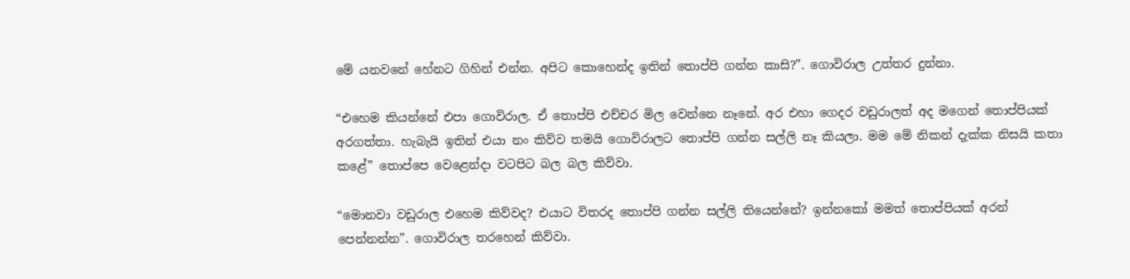මේ යනවනේ හේනට ගිහින් එන්න. අපිට කොහෙන්ද ඉතින් තොප්පි ගන්න කාසි?”. ගොවිරාල උත්තර දුන්නා.

“එහෙම කියන්නේ එපා ගොවිරාල. ඒ තොප්පි එච්චර මිල වෙන්නෙ නෑනේ. අර එහා ගෙදර වඩුරාලත් අද මගෙන් තොප්පියක් අරගත්තා. හැබැයි ඉතින් එයා නං කිව්ව තමයි ගොවිරාලට තොප්පි ගන්න සල්ලි නෑ කියලා. මම මේ නිකන් දැක්ක නිසයි කතා කළේ” තොප්පෙ වෙළෙන්දා වටපිට බල බල කිව්වා.

“මොනවා වඩුරාල එහෙම කිව්වද? එයාට විතරද තොප්පි ගන්න සල්ලි තියෙන්නේ? ඉන්නකෝ මමත් තොප්පියක් අරන් පෙන්නන්න”. ගොවිරාල තරහෙන් කිව්වා.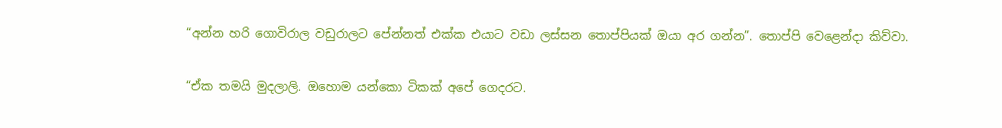“අන්න හරි ගොවිරාල වඩුරාලට පේන්නත් එක්ක එයාට වඩා ලස්සන තොප්පියක් ඔයා අර ගන්න”. තොප්පි වෙළෙන්දා කිව්වා.

“ඒක තමයි මුදලාලි. ඔහොම යන්කො ටිකක් අපේ ගෙදරට.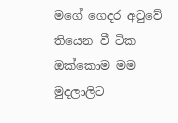මගේ ගෙදර අටුවේ තියෙන වී ටික ඔක්කොම මම මුදලාලිට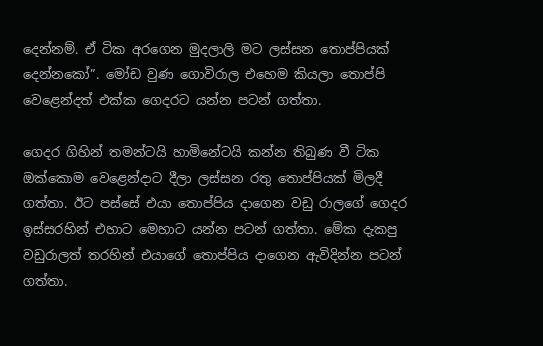දෙන්නම්. ඒ ටික අරගෙන මුදලාලි මට ලස්සන තොප්පියක් දෙන්නකෝ”. මෝඩ වුණ ගොවිරාල එහෙම කියලා තොප්පි වෙළෙන්දත් එක්ක ගෙදරට යන්න පටන් ගත්තා.

ගෙදර ගිහින් තමන්ටයි හාමිනේටයි කන්න තිබුණ වී ටික ඔක්කොම වෙළෙන්දාට දීලා ලස්සන රතු තොප්පියක් මිලදී ගත්තා. ඊට පස්සේ එයා තොප්පිය දාගෙන වඩු රාලගේ ගෙදර ඉස්සරහින් එහාට මෙහාට යන්න පටන් ගත්තා. මේක දැකපු වඩුරාලත් තරහින් එයාගේ තොප්පිය දාගෙන ඇවිදින්න පටන් ගත්තා.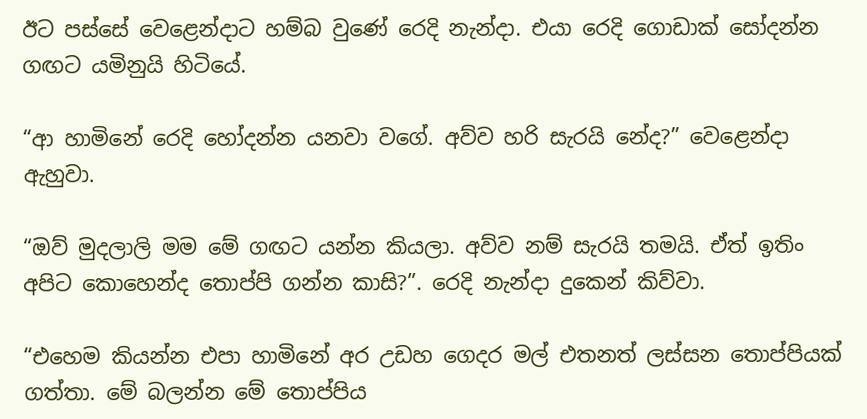ඊට පස්සේ වෙළෙන්දාට හම්බ වුණේ රෙදි නැන්දා. එයා රෙදි ගොඩාක් සෝදන්න ගඟට යමිනුයි හිටියේ.

“ආ හාමිනේ රෙදි හෝදන්න යනවා වගේ. අව්ව හරි සැරයි නේද?” වෙළෙන්දා ඇහුවා.

“ඔව් මුදලාලි මම මේ ගඟට යන්න කියලා. අව්ව නම් සැරයි තමයි. ඒත් ඉතිං අපිට කොහෙන්ද තොප්පි ගන්න කාසි?”. රෙදි නැන්දා දුකෙන් කිව්වා.

“එහෙම කියන්න එපා හාමිනේ අර උඩහ ගෙදර මල් එතනත් ලස්සන තොප්පියක් ගත්තා. මේ බලන්න මේ තොප්පිය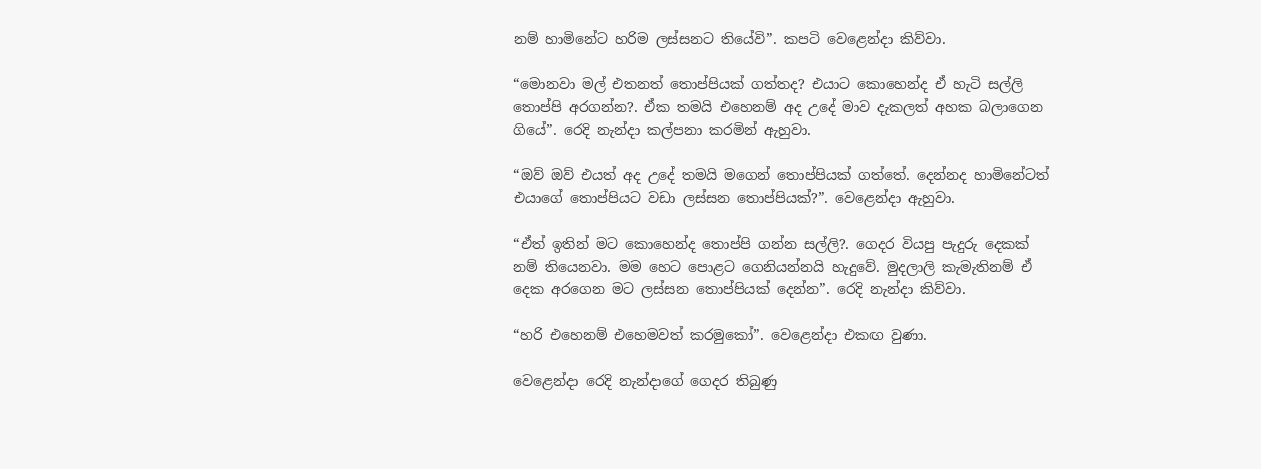නම් හාමිනේට හරිම ලස්සනට තියේවි”. කපටි වෙළෙන්දා කිව්වා.

“මොනවා මල් එතනත් තොප්පියක් ගත්තද? එයාට කොහෙන්ද ඒ හැටි සල්ලි තොප්පි අරගන්න?. ඒක තමයි එහෙනම් අද උදේ මාව දැකලත් අහක බලාගෙන ගියේ”. රෙදි නැන්දා කල්පනා කරමින් ඇහුවා.

“ඔව් ඔව් එයත් අද උදේ තමයි මගෙන් තොප්පියක් ගත්තේ. දෙන්නද හාමිනේටත් එයාගේ තොප්පියට වඩා ලස්සන තොප්පියක්?”. වෙළෙන්දා ඇහුවා.

“ඒත් ඉතින් මට කොහෙන්ද තොප්පි ගන්න සල්ලි?. ගෙදර වියපු පැදුරු දෙකක් නම් තියෙනවා. මම හෙට පොළට ගෙනියන්නයි හැදුවේ. මුදලාලි කැමැතිනම් ඒ දෙක අරගෙන මට ලස්සන තොප්පියක් දෙන්න”. රෙදි නැන්දා කිව්වා.

“හරි එහෙනම් එහෙමවත් කරමුකෝ”. වෙළෙන්දා එකඟ වුණා.

වෙළෙන්දා රෙදි නැන්දාගේ ගෙදර තිබුණු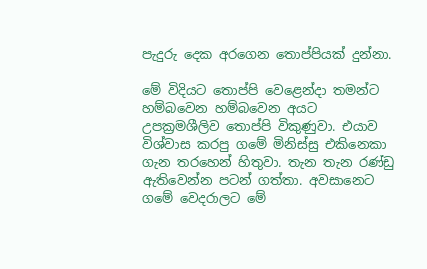පැදුරු දෙක අරගෙන තොප්පියක් දුන්නා.

මේ විදියට තොප්පි වෙළෙන්දා තමන්ට හම්බවෙන හම්බවෙන අයට උපක්‍රමශීලිව තොප්පි විකුණුවා. එයාව විශ්වාස කරපු ගමේ මිනිස්සු එකිනෙකා ගැන තරහෙන් හිතුවා. තැන තැන රණ්ඩු ඇතිවෙන්න පටන් ගත්තා. අවසානෙට ගමේ වෙදරාලට මේ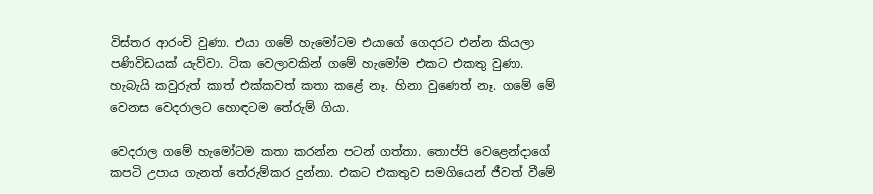විස්තර ආරංචි වුණා. එයා ගමේ හැමෝටම එයාගේ ගෙදරට එන්න කියලා පණිවිඩයක් යැව්වා. ටික වෙලාවකින් ගමේ හැමෝම එකට එකතු වුණා. හැබැයි කවුරුත් කාත් එක්කවත් කතා කළේ නෑ. හිනා වුණෙත් නෑ. ගමේ මේ වෙනස වෙදරාලට හොඳටම තේරුම් ගියා.

වෙදරාල ගමේ හැමෝටම කතා කරන්න පටන් ගත්තා. තොප්පි වෙළෙන්දාගේ කපටි උපාය ගැනත් තේරුම්කර දුන්නා. එකට එකතුව සමගියෙන් ජීවත් වීමේ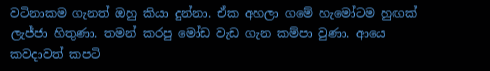වටිනාකම ගැනත් ඔහු කියා දුන්නා. ඒක අහලා ගමේ හැමෝටම හුඟක් ලැජ්ජා හිතුණා. තමන් කරපු මෝඩ වැඩ ගැන කම්පා වුණා. ආයෙ කවදාවත් කපටි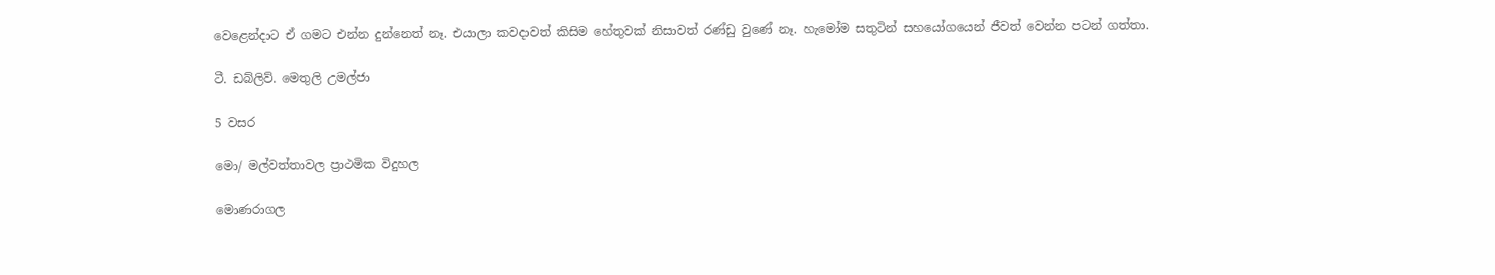වෙළෙන්දාට ඒ ගමට එන්න දුන්නෙත් නෑ. එයාලා කවදාවත් කිසිම හේතුවක් නිසාවත් රණ්ඩු වුණේ නෑ. හැමෝම සතුටින් සහයෝගයෙන් ජීවත් වෙන්න පටන් ගත්තා.

ටී. ඩබ්ලිව්. මෙතුලි උමල්ජා

5 වසර

මො/ මල්වත්තාවල ප්‍රාථමික විදුහල

මොණරාගල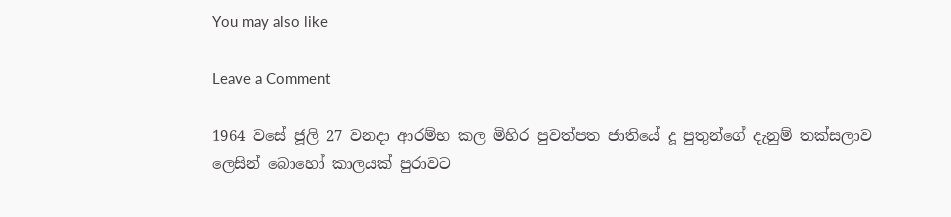You may also like

Leave a Comment

1964 වසේ ජූලි 27 වනදා ආරම්භ කල මිහිර පුවත්පත ජාතියේ දූ පුතුන්ගේ දැනුම් තක්සලාව ලෙසින් බොහෝ කාලයක් පුරාවට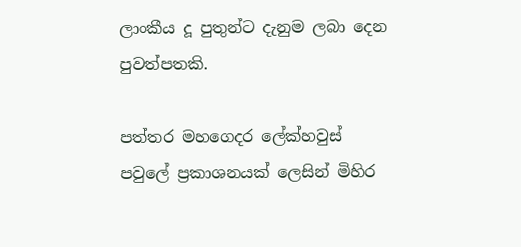ලාංකීය දූ පුතුන්ට දැනුම ලබා දෙන පුවත්පතකි.

පත්තර මහගෙදර ලේක්හවුස් පවුලේ ප්‍රකාශනයක් ලෙසින් මිහිර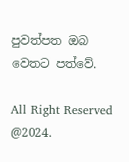පුවත්පත ඔබ වෙතට පත්වේ.

All Right Reserved @2024.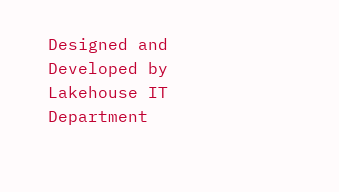Designed and Developed by Lakehouse IT Department